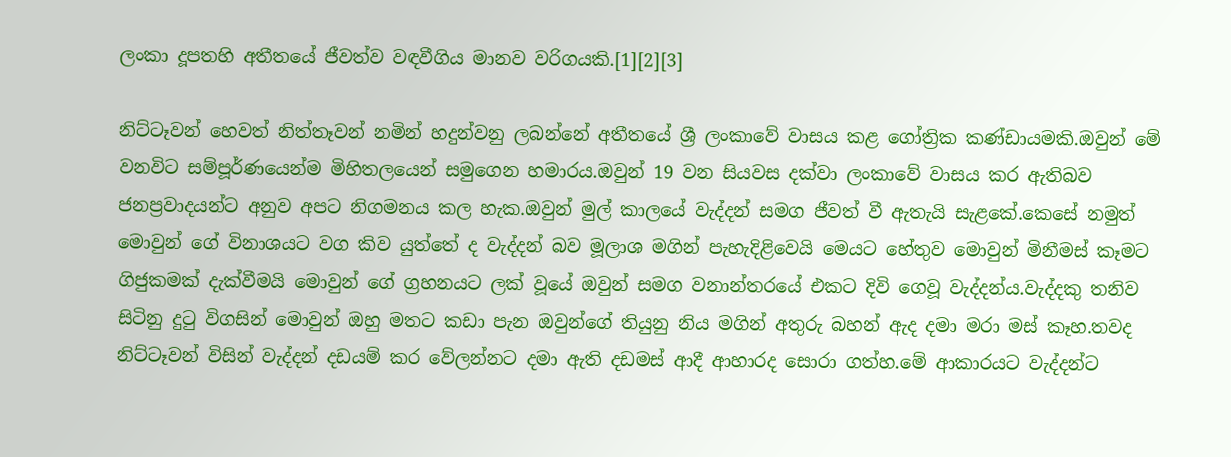ලංකා දූපතහි අතීතයේ ජීවත්ව වඳවීගිය මානව වරිගයකි.[1][2][3]

නිට්ටෑවන් හෙවත් නිත්තෑවන් නමින් හදුන්වනු ලබන්නේ අතීතයේ ශ්‍රී ලංකාවේ වාසය කළ ගෝත්‍රික කණ්ඩායමකි.ඔවුන් මේ වනවිට සම්පූර්ණයෙන්ම මිහිතලයෙන් සමුගෙන හමාරය.ඔවුන් 19 වන සියවස දක්වා ලංකාවේ වාසය කර ඇතිබව ජනප්‍රවාදයන්ට අනුව අපට නිගමනය කල හැක.ඔවුන් මුල් කාලයේ වැද්දන් සමග ජීවත් වී ඇතැයි සැළකේ.කෙසේ නමුත් මොවුන් ගේ විනාශයට වග කිව යුත්තේ ද වැද්දන් බව මූලාශ මගින් පැහැදිළිවෙයි මෙයට හේතුව මොවුන් මිනීමස් කෑමට ගිජුකමක් දැක්වීමයි මොවුන් ගේ ග්‍රහනයට ලක් වූයේ ඔවුන් සමග වනාන්තරයේ එකට දිවි ගෙවූ වැද්දන්ය.වැද්දකු තනිව සිටිනු දුටු විගසින් මොවුන් ඔහු මතට කඩා පැන ඔවුන්ගේ තියුනු නිය මගින් අතුරු බහන් ඇද දමා මරා මස් කෑහ.තවද නිට්ටෑවන් විසින් වැද්දන් දඩයම් කර වේලන්නට දමා ඇති දඩමස් ආදී ආහාරද සොරා ගත්හ.මේ ආකාරයට වැද්දන්ට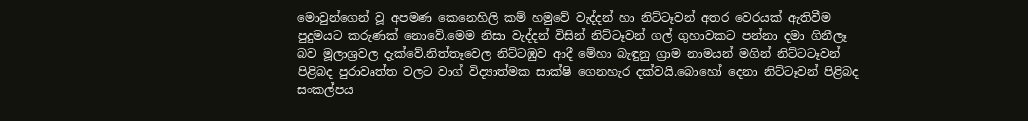මොවුන්ගෙන් වූ අපමණ කෙනෙහිලි කම් හමුවේ වැද්දන් හා නිට්ටෑවන් අතර වෙරයක් ඇතිවීම පුදුමයට කරුණක් නොවේ.මෙම නිසා වැද්දන් විසින් නිට්ටෑවන් ගල් ගුහාවකට පන්නා දමා ගිනීලෑ බව මූලාශ්‍රවල දැක්වේ.නිත්තෑවෙල නිට්ටඹුව ආදී මේහා බැඳුනු ග්‍රාම නාමයන් මගින් නිට්ටටෑවන් පිළිබද පුරාවෘත්ත වලට වාග් විද්‍යාත්මක සාක්ෂි ගෙනහැර දක්වයි.බොහෝ දෙනා නිට්ටෑවන් පිළිබද සංකල්පය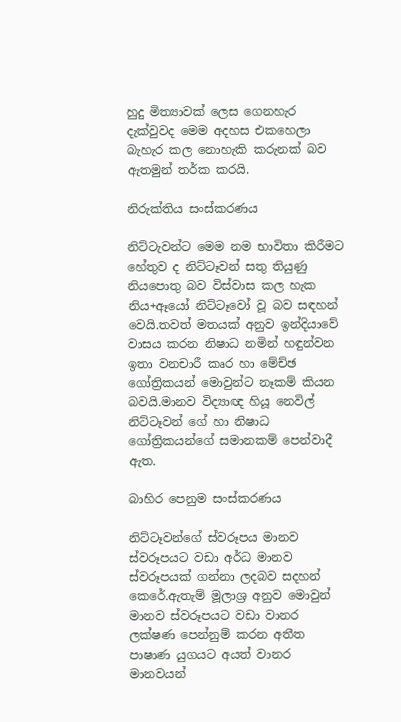හුදු මිත්‍යාවක් ලෙස ගෙනහැර දැක්වුවද මෙම අදහස එකහෙලා බැහැර කල නොහැකි කරුනක් බව ඇතමුන් තර්ක කරයි.

නිරුක්තිය සංස්කරණය

නිට්ටැවන්ට මෙම නම භාවිතා කිරීමට හේතුව ද නිට්ටෑවන් සතු තියුණු නියපොතු බව විස්වාස කල හැක නිය+ඈයෝ නිට්ටෑවෝ වූ බව සඳහන් වෙයි.තවත් මතයක් අනුව ඉන්දියාවේ වාසය කරන නිෂාධ නමින් හඳුන්වන ඉතා වනචාරී කෘර හා මේච්ඡ ගෝත්‍රිකයන් මොවුන්ට නෑකම් කියන බවයි.මානව විද්‍යාඥ හියූ නෙවිල් නිට්ටෑවන් ගේ හා නිෂාධ ගෝත්‍රිකයන්ගේ සමානකම් පෙන්වාදී ඇත.

බාහිර පෙනුම සංස්කරණය

නිට්ටෑවන්ගේ ස්වරූපය මානව ස්වරූපයට වඩා අර්ධ මානව ස්වරූපයක් ගන්නා ලදබව සදහන් කෙරේ.ඇතැම් මූලාශ්‍ර අනුව මොවුන් මානව ස්වරූපයට වඩා වානර ලක්ෂණ පෙන්නුම් කරන අතීත පාෂාණ යුගයට අයත් වානර මානවයන්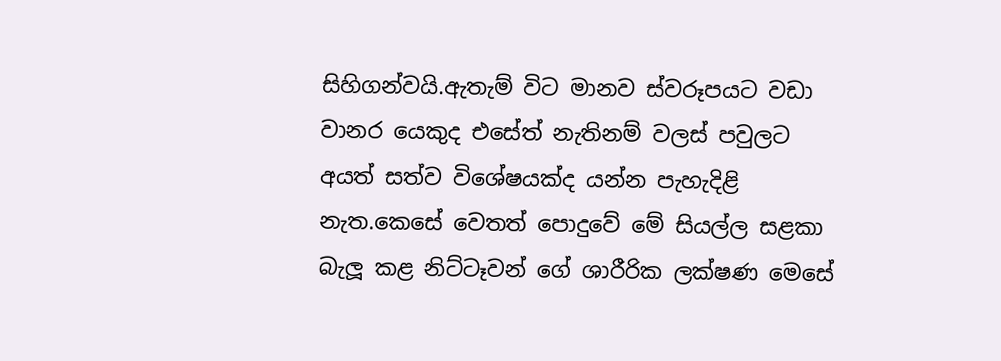සිහිගන්වයි.ඇතැම් විට මානව ස්වරූපයට වඩා වානර යෙකුද එසේත් නැතිනම් වලස් පවුලට අයත් සත්ව විශේෂයක්ද යන්න පැහැදිළි නැත.කෙසේ වෙතත් පොදුවේ මේ සියල්ල සළකා බැලූ කළ නිට්ටෑවන් ගේ ශාරීරික ලක්ෂණ මෙසේ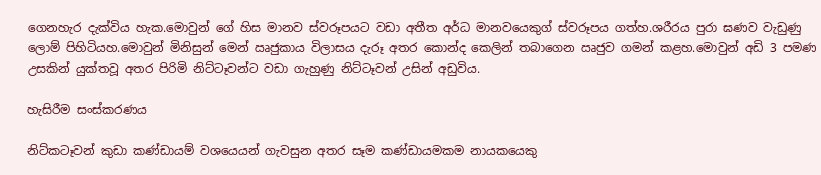ගෙනහැර දැක්විය හැක.මොවුන් ගේ හිස මානව ස්වරූපයට වඩා අතීත අර්ධ මානවයෙකුග් ස්වරූපය ගත්හ.ශරීරය පුරා ඝණව වැඩුණු ලොම් පිහිටියහ.මොවුන් මිනිසුන් මෙන් ඍජුකාය විලාසය දැරූ අතර කොන්ද කෙලින් තබාගෙන ඍජුව ගමන් කළහ.මොවුන් අඩි 3 පමණ උසකින් යුක්තවූ අතර පිරිමි නිට්ටෑවන්ට වඩා ගැහුණු නිට්ටෑවන් උසින් අඩුවිය.

හැසිරීම සංස්කරණය

නිට්කටෑවන් කුඩා කණ්ඩායම් වශයෙයන් ගැවසුන අතර සෑම කණ්ඩායමකම නායකයෙකු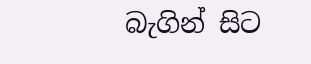බැගින් සිට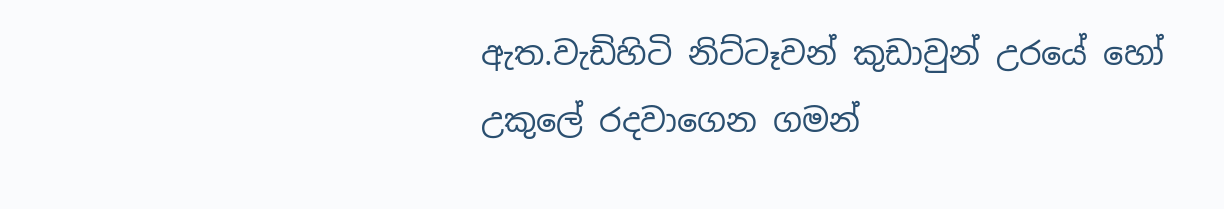ඇත.වැඩිහිටි නිට්ටෑවන් කුඩාවුන් උරයේ හෝ උකුලේ රදවාගෙන ගමන්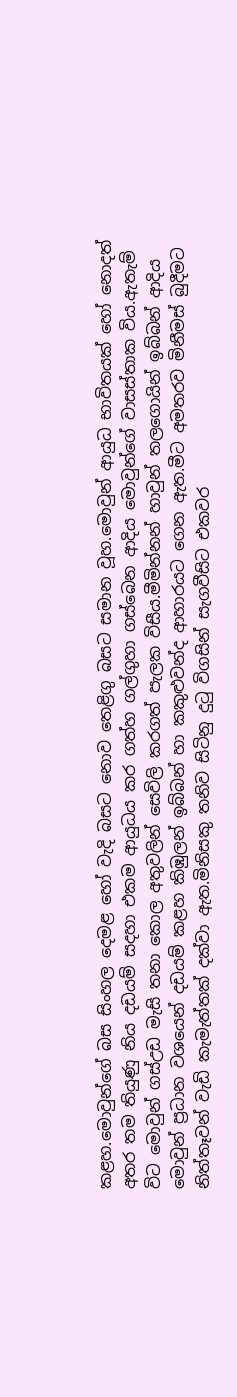කළහ.මොවුන්ගේ බස සිංහල දෙමළ හෝ වැදි බසට නොව තෙළිගු බසට සමාන වූහ.මොවුන් ආයුධ භාවිතයක් හෝ නොදත් අතර තම තියුණු නිය දඩයම් සදහා එකම ආයුධය කර ගත්හ ගල්ගුහා ගස්බෙන ආදිය මොවුන්ගේ වාසස්තාක විය.ඇතැම් විට මොවුන් ගස්උඩ මැසි තනා කොල අතුවලින් සෙවිලි කරගත් පැලක විසීය.මීමින්නන් හාවුන් තලගොයින් ඉබ්බන් ආදිය මොවුන් ප්‍රධාන වශයෙන් දඩයම් කළහ කිඹුලන් ඉබ්බන් හා කකුළුවන්ද ආහාරයට ගෙන ඇත.මීට අමතරව මිනීමස් බුදීමට නිත්තෑවන් වැඩි කැමැත්තක් දක්වා ඇත.මිනිසකු තනිව සිටිනු දුටු විගසින් සැගවීසිට එකවර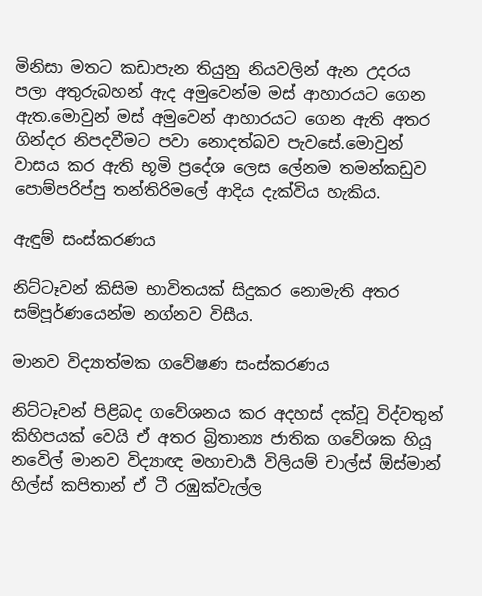මිනිසා මතට කඩාපැන තියුනු නියවලින් ඇන උදරය පලා අතුරුබහන් ඇද අමුවෙන්ම මස් ආහාරයට ගෙන ඇත.මොවුන් මස් අමුවෙන් ආහාරයට ගෙන ඇති අතර ගින්දර නිපදවීමට පවා නොදත්බව පැවසේ.මොවුන් වාසය කර ඇති භූමි ප්‍රදේශ ලෙස ලේනම තමන්කඩුව පොම්පරිප්පු තන්තිරිමලේ ආදිය දැක්විය හැකිය.

ඇඳුම් සංස්කරණය

නිට්ටෑවන් කිසිම භාවිතයක් සිදුකර නොමැති අතර සම්පූර්ණයෙන්ම නග්නව විසීය.

මානව විද්‍යාත්මක ගවේෂණ සංස්කරණය

නිට්ටෑවන් පිළිබද ගවේශනය කර අදහස් දක්වූ විද්වතුන් කිහිපයක් වෙයි ඒ අතර බ්‍රිතාන්‍ය ජාතික ගවේශක හියූ නවෙිල් මානව විද්‍යාඥ මහාචාර්‍ය විලියම් චාල්ස් ඕස්මාන් හිල්ස් කපිතාන් ඒ ටී රඹුක්වැල්ල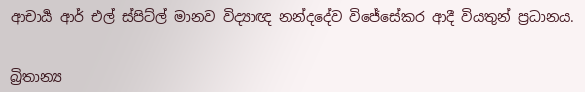ආචාර්‍ය ආර් එල් ස්පිට්ල් මානව විද්‍යාඥ නන්දදේව විජේසේකර ආදී වියතුන් ප්‍රධානය.


බ්‍රිතාන්‍ය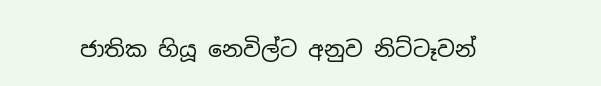ජාතික හියූ නෙවිල්ට අනුව නිට්ටෑවන්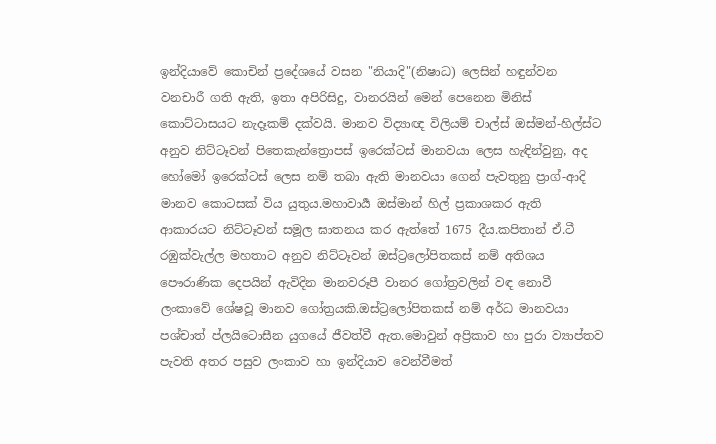ඉන්දියාවේ කොචින් ප්‍රදේශයේ වසන "නියාදි"(නිෂාධ) ලෙසින් හඳුන්වන වනචාරී ගති ඇති, ඉතා අපිරිසිදු, වානරයින් මෙන් පෙනෙන මිනිස් කොට්ටාසයට නැදෑකම් දක්වයි. මානව විද්‍යාඥ විලියම් චාල්ස් ඔස්මන්-හිල්ස්ට අනුව නිට්ටෑවන් පිතෙකැන්ත්‍රොපස් ඉරෙක්ටස් මානවයා ලෙස හැඳින්වුනු, අද හෝමෝ ඉරෙක්ටස් ලෙස නම් තබා ඇති මානවයා ගෙන් පැවතුනු ප්‍රාග්-ආදි මානව කොටසක් විය යුතුය.මහාවාර්‍ය ඔස්මාන් හිල් ප්‍රකාශකර ඇති ආකාරයට නිට්ටෑවන් සමූල ඝාතනය කර ඇත්තේ 1675 දීය.කපිතාන් ඒ.ටී රඹුක්වැල්ල‍ මහතාට අනුව නිට්ටෑවන් ඔස්ට්‍රලෝපිතකස් නම් අතිශය පෞරාණික දෙපයින් ඇවිදින මානවරූපී වානර ගෝත්‍රවලින් වඳ නොවී ලංකාවේ ශේෂවූ මානව ගෝත්‍රයකි.ඔස්ට්‍රලෝපිතකස් නම් අර්ධ මානවයා පශ්චාත් ප්ලයිටොසීන යුගයේ ජීවත්වී ඇත.මොවුන් අප්‍රිකාව හා පුරා ව්‍යාප්තව පැවති අතර පසුව ලංකාව හා ඉන්දියාව වෙන්වීමත්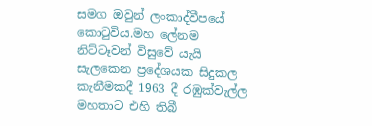සමග ඔවුන් ලංකාද්වීපයේ කොටුවිය.මහ ලේනම නිට්ටෑවන් විසුවේ යැයි සැලකෙන ප්‍රදේශයක සිදුකල කැනීමකදී 1963 දී රඹුක්වැල්ල මහතාට එහි තිබී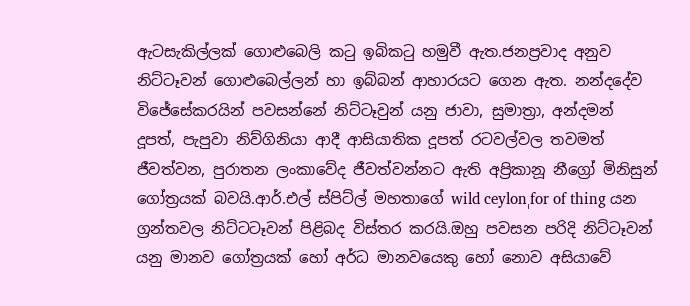ඇටසැකිල්ලක් ගොළුබෙලි කටු ඉබිකටු හමුවී ඇත.ජනප්‍රවාද අනුව නිට්ටෑවන් ගොළුබෙල්ලන් හා ඉබ්බන් ආහාරයට ගෙන ඇත. නන්දදේව විජේසේකරයින් පවසන්නේ නිට්ටෑවුන් යනු ජාවා, සුමාත්‍රා, අන්දමන් දූපත්, පැපුවා නිව්ගිනියා ආදී ආසියාතික දූපත් රටවල්වල තවමත් ජීවත්වන, පුරාතන ලංකාවේද ජීවත්වන්නට ඇති අප්‍රිකානූ නීග්‍රෝ මිනිසුන් ගෝත්‍රයක් බවයි.ආර්.එල් ස්පිට්ල් මහතාගේ wild ceylonˌfor of thing යන ග්‍රන්තවල නිට්ටටෑවන් පිළිබද විස්තර කරයි.ඔහු පවසන පරිදි නිට්ටෑවන් යනු මානව ගෝත්‍රයක් හෝ අර්ධ මානවයෙකු හෝ නොව අසියාවේ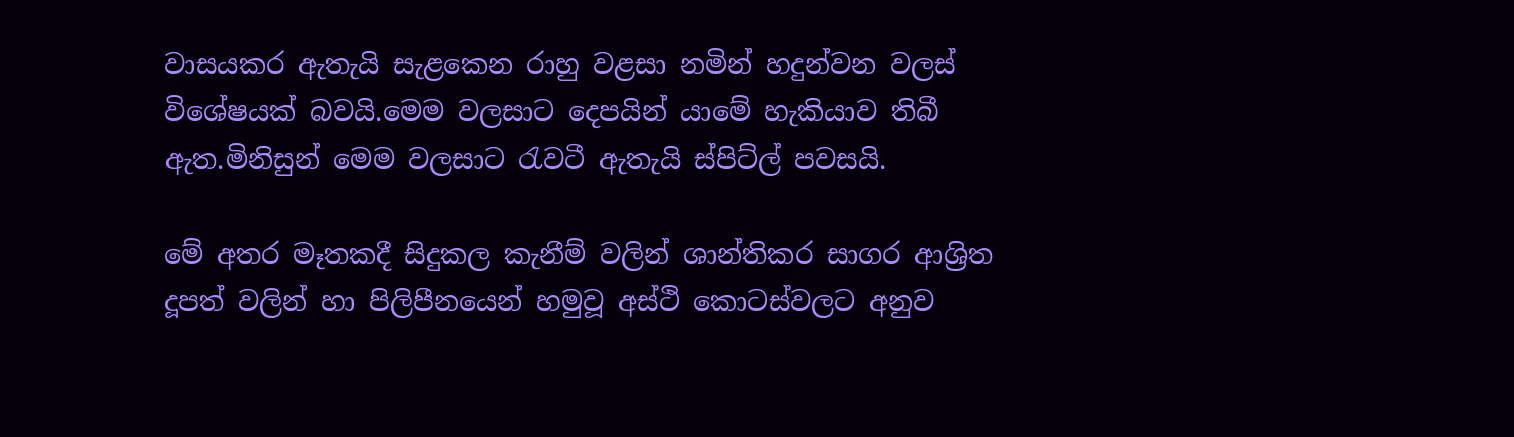වාසයකර ඇතැයි සැළකෙන රාහු වළසා නමින් හදුන්වන වලස් විශේෂයක් බවයි.මෙම වලසාට දෙපයින් යාමේ හැකියාව තිබී ඇත.මිනිසුන් මෙම වලසාට රැවටී ඇතැයි ස්පිට්ල් පවසයි.

මේ අතර මෑතකදී සිදුකල කැනීම් වලින් ශාන්තිකර සාගර ආශ්‍රිත දූපත් වලින් හා පිලිපීනයෙන් හමුවූ අස්ථි කොටස්වලට අනුව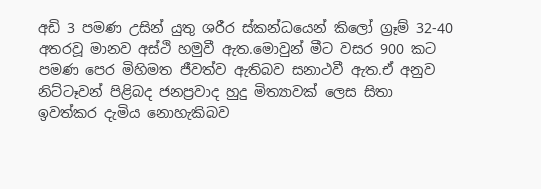අඩි 3 පමණ උසින් යුතු ශරීර ස්කන්ධයෙන් කිලෝ ග්‍රෑම් 32-40 අතරවූ මානව අස්ථි හමුවී ඇත.මොවුන් මීට වසර 900 කට පමණ පෙර මිහිමත ජීවත්ව ඇතිබව සනාථවී ඇත.ඒ අනුව නිට්ටෑවන් පිළිබද ජනප්‍රවාද හුදු මිත්‍යාවක් ලෙස සිතා ඉවත්කර දැමිය නොහැකිබව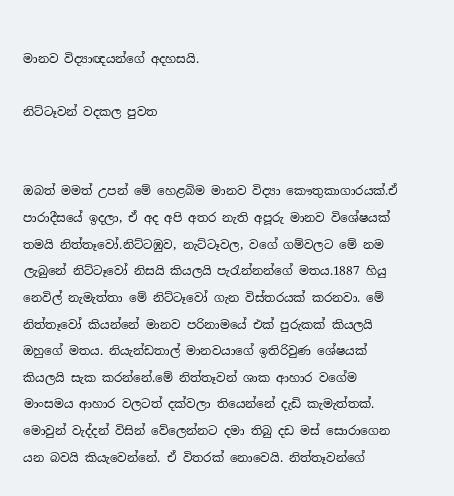මානව විද්‍යාඥයන්ගේ අදහසයි.

නිට්ටෑවන් වදකල පුවත


ඔබත් මමත් උපන් මේ හෙළබිම මානව විද්‍යා කෞතුකාගාරයක්.ඒ පාරාදීසයේ ඉදලා, ඒ අද අපි අතර නැති අපූරු මානව විශේෂයක් තමයි නිත්තෑවෝ.නිට්ටඹුව, නැට්ටෑවල, වගේ ගම්වලට මේ නම ලැබුනේ නිට්ටෑවෝ නිසයි කියලයි පැරැන්නන්ගේ මතය.1887 හියු නෙවිල් නැමැත්තා මේ නිට්ටෑවෝ ගැන විස්තරයක් කරනවා. මේ නිත්තෑවෝ කියන්නේ මානව පරිනාමයේ එක් පුරුකක් කියලයි ඔහුගේ මතය. නියැන්ඩතාල් මානවයාගේ ඉතිරිවුණ ශේෂයක් කියලයි සැක කරන්නේ.මේ නිත්තෑවන් ශාක ආහාර වගේම මාංසමය ආහාර වලටත් දක්වලා තියෙන්නේ දැඩි කැමැත්තක්. මොවුන් වැද්දන් විසින් වේලෙන්නට දමා තිබු දඩ මස් සොරාගෙන යන බවයි කියැවෙන්නේ. ඒ විතරක් නොවෙයි. නිත්තෑවන්ගේ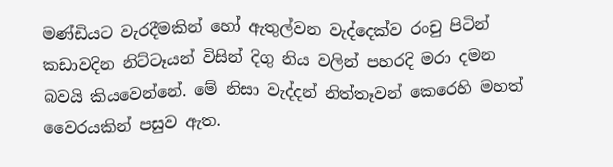මණ්ඩියට වැරදීමකින් හෝ ඇතුල්වන වැද්දෙක්ව රංචු පිටින් කඩාවදින නිට්ටෑයන් විසින් දිගු නිය වලින් පහරදි මරා දමන බවයි කියවෙන්නේ. මේ නිසා වැද්දන් නිත්තෑවන් කෙරෙහි මහත් වෛරයකින් පසුව ඇත.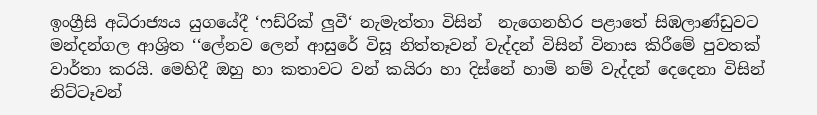ඉංග්‍රීසි අධිරාජ්‍යය යුගයේදී ‘ෆඩ්රික් ලුවී‘ නැමැත්තා විසින්  නැගෙනහිර පළාතේ සිඹලාණ්ඩුවට මන්දන්ගල ආශ්‍රිත ‘‘ලේනව ලෙන් ආසුරේ විසූ නිත්තෑවන් වැද්දන් විසින් විනාස කිරීමේ පුවතක් වාර්තා කරයි. මෙහිදී ඔහු හා කතාවට වන් කයිරා හා දිස්නේ හාමි නම් වැද්දන් දෙදෙනා විසින් නිට්ටෑවන්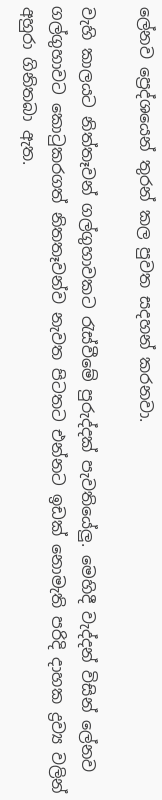ලේනව ප්‍රෙද්ශයෙන් තුරන් කල පුවත සදහන් කරනවා.

වැහි කාලයට නිත්තෑවන් ගල්ගුහාවකට රැස්වීමේ පුරුද්දක් පැවතියේලු. මෙහිදී වැද්දන් විසින් ලේනව ගල්ගුහාවට කොටුකරගත් නිතතෑවන්ව නැවත පිටතට එන්නට ඉඩක් නොමැති පරිදි දාහක ද්‍රව්‍ය වලින් අහුරා ගිනිතබා ඇත.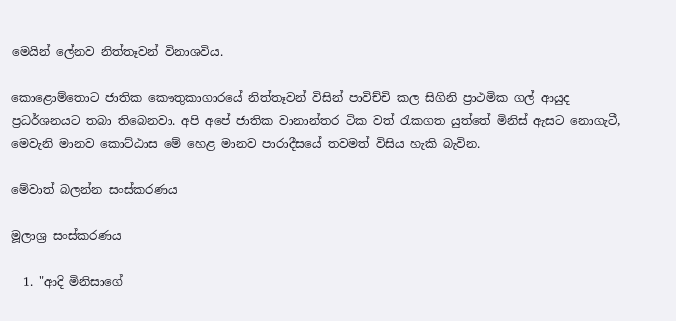මෙයින් ලේනව නිත්තෑවන් විනාශවිය.

කොළොම්තොට ජාතික කෞතුකාගාරයේ නිත්තෑවන් විසින් පාවිච්චි කල සිගිනි ප්‍රාථමික ගල් ආයුද ප්‍රධර්ශනයට තබා තිබෙනවා. අපි අපේ ජාතික වානාන්තර ටික වත් රැකගත යුත්තේ මිනිස් ඇසට නොගැටී, මෙවැනි මානව කොට්ඨාස මේ හෙළ මානව පාරාදීසයේ තවමත් විසිය හැකි බැවින.

මේවාත් බලන්න සංස්කරණය

මූලාශ්‍ර සංස්කරණය

  1. "ආදි මිනිසාගේ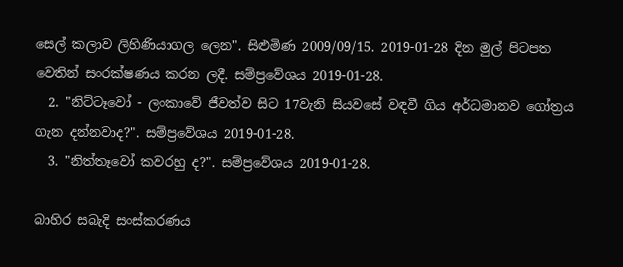සෙල් කලාව ලිහිණියාගල ලෙන". සිළුමිණ 2009/09/15. 2019-01-28 දින මුල් පිටපත වෙතින් සංරක්ෂණය කරන ලදී. සම්ප්‍රවේශය 2019-01-28.
  2. "නිට්ටෑවෝ - ලංකාවේ ජීවත්ව සිට 17වැනි සියවසේ වඳවී ගිය අර්ධමානව ගෝත්‍රය ගැන දන්නවාද?". සම්ප්‍රවේශය 2019-01-28.
  3. "නිත්තෑවෝ කවරහු ද?". සම්ප්‍රවේශය 2019-01-28.

බාහිර සබැදි සංස්කරණය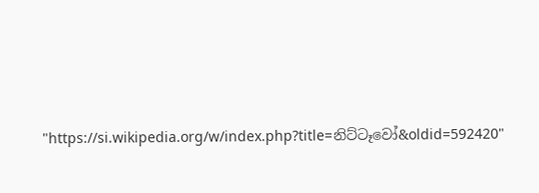"https://si.wikipedia.org/w/index.php?title=නිට්‌ටෑවෝ&oldid=592420"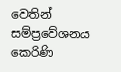වෙතින් සම්ප්‍රවේශනය කෙරිණි